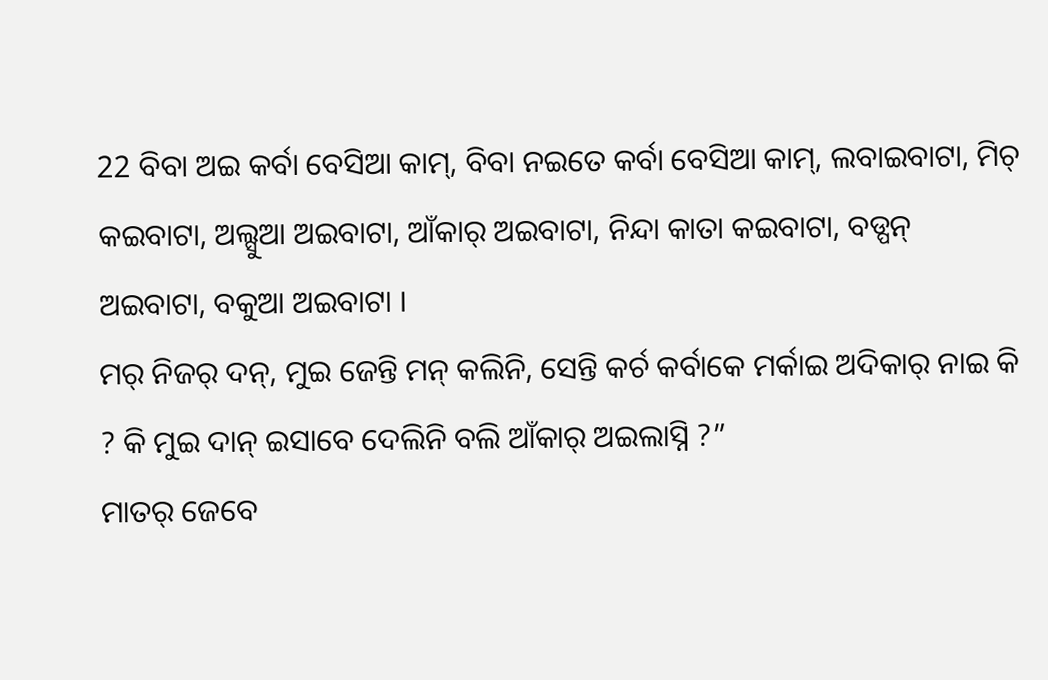22 ବିବା ଅଇ କର୍ବା ବେସିଆ କାମ୍, ବିବା ନଇତେ କର୍ବା ବେସିଆ କାମ୍, ଲବାଇବାଟା, ମିଚ୍ କଇବାଟା, ଅଲ୍ସୁଆ ଅଇବାଟା, ଆଁକାର୍ ଅଇବାଟା, ନିନ୍ଦା କାତା କଇବାଟା, ବଡ୍ପନ୍ ଅଇବାଟା, ବକୁଆ ଅଇବାଟା ।
ମର୍ ନିଜର୍ ଦନ୍, ମୁଇ ଜେନ୍ତି ମନ୍ କଲିନି, ସେନ୍ତି କର୍ଚ କର୍ବାକେ ମର୍କାଇ ଅଦିକାର୍ ନାଇ କି ? କି ମୁଇ ଦାନ୍ ଇସାବେ ଦେଲିନି ବଲି ଆଁକାର୍ ଅଇଲାସ୍ନି ?”
ମାତର୍ ଜେବେ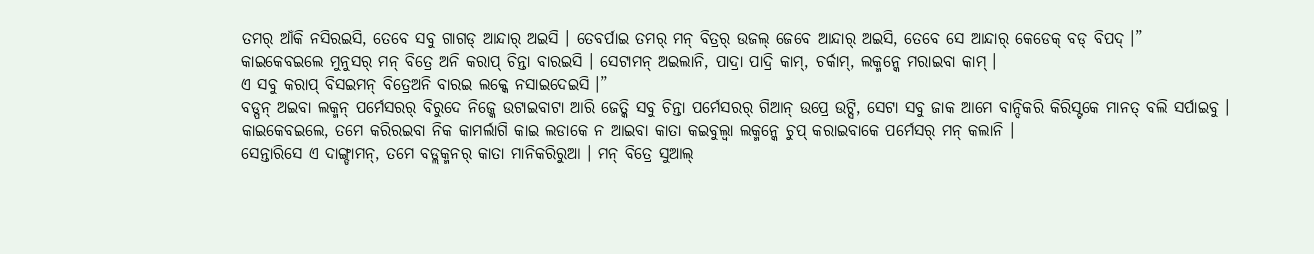ତମର୍ ଆଁକି ନସିରଇସି, ତେବେ ସବୁ ଗାଗଡ୍ ଆନ୍ଦାର୍ ଅଇସି । ତେବର୍ପାଇ ତମର୍ ମନ୍ ବିତ୍ରର୍ ଉଜଲ୍ ଜେବେ ଆନ୍ଦାର୍ ଅଇସି, ତେବେ ସେ ଆନ୍ଦାର୍ କେଡେକ୍ ବଡ୍ ବିପଦ୍ ।”
କାଇକେବଇଲେ ମୁନୁସର୍ ମନ୍ ବିତ୍ରେ ଅନି କରାପ୍ ଚିନ୍ତା ବାରଇସି । ସେଟାମନ୍ ଅଇଲାନି, ପାଦ୍ରା ପାଦ୍ରି କାମ୍, ଚର୍କାମ୍, ଲକ୍ମନ୍କେ ମରାଇବା କାମ୍ ।
ଏ ସବୁ କରାପ୍ ବିସଇମନ୍ ବିତ୍ରେଅନି ବାରଇ ଲକ୍କେ ନସାଇଦେଇସି ।”
ବଡ୍ପନ୍ ଅଇବା ଲକ୍ମନ୍ ପର୍ମେସରର୍ ବିରୁଦେ ନିଜ୍କେ ଉଟାଇବାଟା ଆରି ଜେତ୍କି ସବୁ ଚିନ୍ତା ପର୍ମେସରର୍ ଗିଆନ୍ ଉପ୍ରେ ଉଟ୍ସି, ସେଟା ସବୁ ଜାକ ଆମେ ବାନ୍ଦିକରି କିରିସ୍ଟକେ ମାନତ୍ ବଲି ସର୍ପାଇବୁ ।
କାଇକେବଇଲେ, ତମେ କରିରଇବା ନିକ କାମର୍ଲାଗି କାଇ ଲଡାକେ ନ ଆଇବା କାତା କଇବୁଲ୍ବା ଲକ୍ମନ୍କେ ଚୁପ୍ କରାଇବାକେ ପର୍ମେସର୍ ମନ୍ କଲାନି ।
ସେନ୍ତାରିସେ ଏ ଦାଙ୍ଗ୍ଡାମନ୍, ତମେ ବଡ୍ଲକ୍ମନର୍ କାତା ମାନିକରିରୁଆ । ମନ୍ ବିତ୍ରେ ସୁଆଲ୍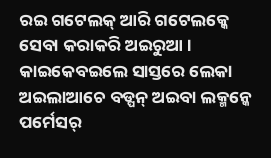ରଇ ଗଟେଲକ୍ ଆରି ଗଟେଲକ୍କେ ସେବା କରାକରି ଅଇରୁଆ । କାଇକେବଇଲେ ସାସ୍ତରେ ଲେକା ଅଇଲାଆଚେ ବଡ୍ପନ୍ ଅଇବା ଲକ୍ମନ୍କେ ପର୍ମେସର୍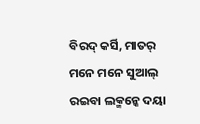ବିରଦ୍ କର୍ସି, ମାତର୍ ମନେ ମନେ ସୁଆଲ୍ ରଇବା ଲକ୍ମନ୍କେ ଦୟା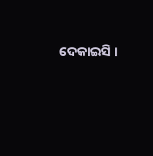ଦେକାଇସି ।